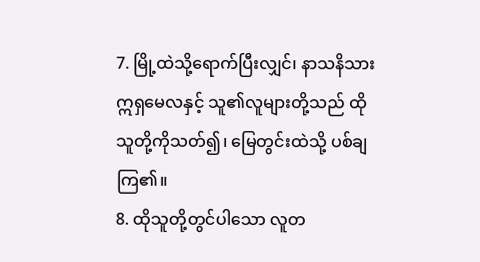7. မြို့ထဲသို့ရောက်ပြီးလျှင်၊ နာသနိသားဣရှမေလနှင့် သူ၏လူများတို့သည် ထိုသူတို့ကိုသတ်၍၊ မြေတွင်းထဲသို့ ပစ်ချကြ၏။
8. ထိုသူတို့တွင်ပါသော လူတ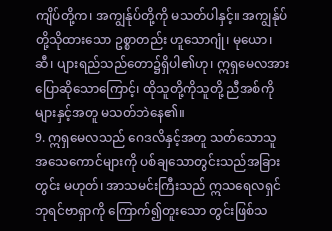ကျိပ်တို့က၊ အကျွန်ုပ်တို့ကို မသတ်ပါနှင့်။ အကျွန်ုပ်တို့သိုထားသော ဥစ္စာတည်း ဟူသောဂျုံ၊ မုယော၊ ဆီ၊ ပျားရည်သည်တော၌ရှိပါ၏ဟု၊ ဣရှမေလအားပြောဆိုသောကြောင့်၊ ထိုသူတို့ကိုသူတို့ ညီအစ်ကိုများနှင့်အတူ မသတ်ဘဲနေ၏။
9. ဣရှမေလသည် ဂေဒလိနှင့်အတူ သတ်သောသူ အသေကောင်များကို ပစ်ချသောတွင်းသည်အခြားတွင်း မဟုတ်၊ အာသမင်းကြီးသည် ဣသရေလရှင်ဘုရင်ဗာရှာကို ကြောက်၍တူးသော တွင်းဖြစ်သ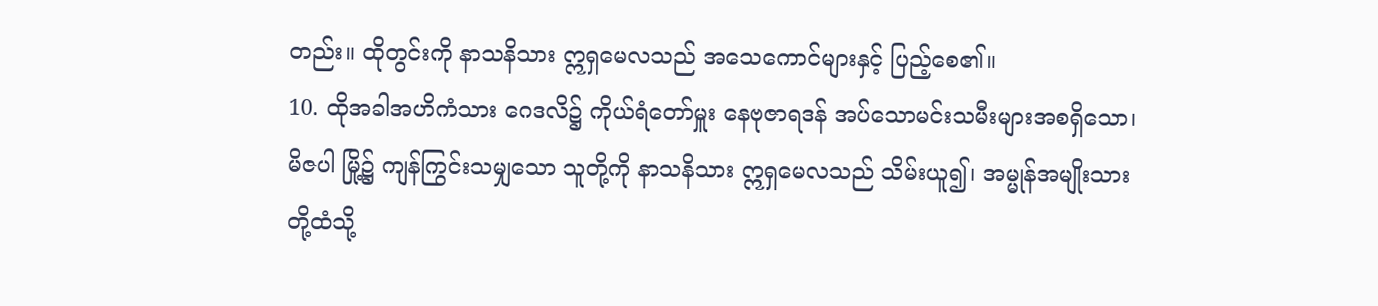တည်း။ ထိုတွင်းကို နာသနိသား ဣရှမေလသည် အသေကောင်များနှင့် ပြည့်စေ၏။
10. ထိုအခါအဟိကံသား ဂေဒလိ၌ ကိုယ်ရံတော်မှူး နေဗုဇာရဒန် အပ်သောမင်းသမီးများအစရှိသော၊ မိဇပါ မြို့၌ ကျန်ကြွင်းသမျှသော သူတို့ကို နာသနိသား ဣရှမေလသည် သိမ်းယူ၍၊ အမ္မုန်အမျိုးသားတို့ထံသို့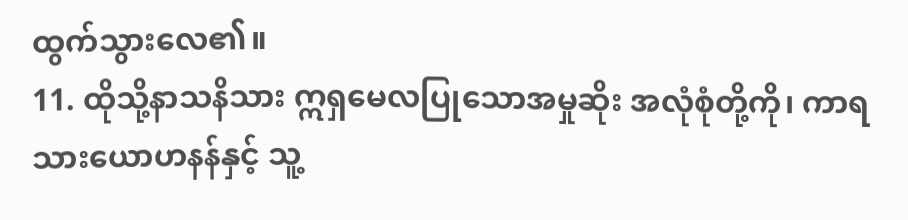ထွက်သွားလေ၏။
11. ထိုသို့နာသနိသား ဣရှမေလပြုသောအမှုဆိုး အလုံစုံတို့ကို၊ ကာရသားယောဟနန်နှင့် သူ့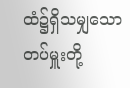ထံ၌ရှိသမျှသော တပ်မှူးတို့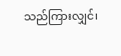သည်ကြားလျှင်၊